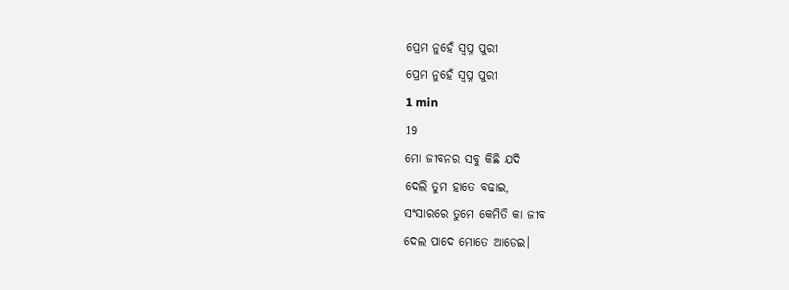ପ୍ରେମ ନୁହେଁ ସ୍ୱପ୍ନ ପୁରୀ
ପ୍ରେମ ନୁହେଁ ସ୍ୱପ୍ନ ପୁରୀ
1 min
19
ମୋ ଜୀବନର ସବୁ କିଛି ଯଦି
ଦେଲି ତୁମ ହାତେ ବଢାଇ,
ସଂସାରରେ ତୁମେ କେମିତି କା ଜୀବ
ଦେଲ ପାଦେ ମୋତେ ଆଡେଇ।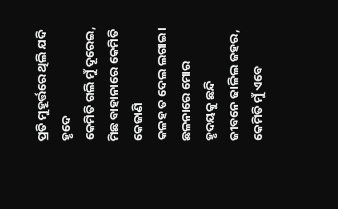ପ୍ରତି ମୁହୂର୍ତ୍ତରେ ଥିଲି ଯଦି ହୃଦେ
କେମିତି ଗଲି ମୁଁ ଦୂରେଇ,
ମିଛ ବାହାନାରେ କେମିତି କେଜାଣି
କଳହ ତ ଦେଲ ଲଗାଇ।
ଛଳନାରେ ମୋର ହୃଦୟକୁ ଛନ୍ଦି
ଜୀବନେ ଢାଳିଲ ଜହର,
କେମିତି ମୁଁ ଏବେ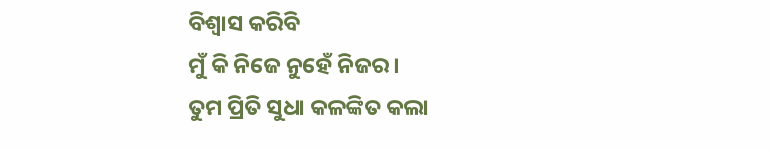ବିଶ୍ୱାସ କରିବି
ମୁଁ କି ନିଜେ ନୁହେଁ ନିଜର।
ତୁମ ପ୍ରିତି ସୁଧା କଳଙ୍କିତ କଲା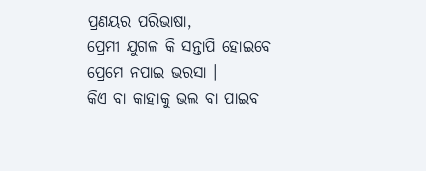ପ୍ରଣୟର ପରିଭାଷା,
ପ୍ରେମୀ ଯୁଗଳ କି ସନ୍ତାପି ହୋଇବେ
ପ୍ରେମେ ନପାଇ ଭରସା ।
କିଏ ବା କାହାକୁ ଭଲ ବା ପାଇବ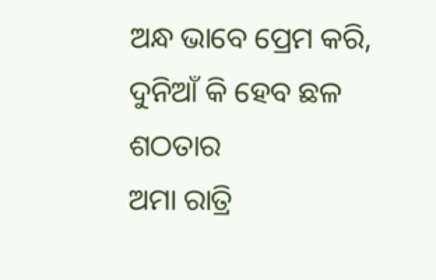ଅନ୍ଧ ଭାବେ ପ୍ରେମ କରି,
ଦୁନିଆଁ କି ହେବ ଛଳ ଶଠତାର
ଅମା ରାତ୍ରି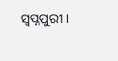ସ୍ୱପ୍ନପୁରୀ।